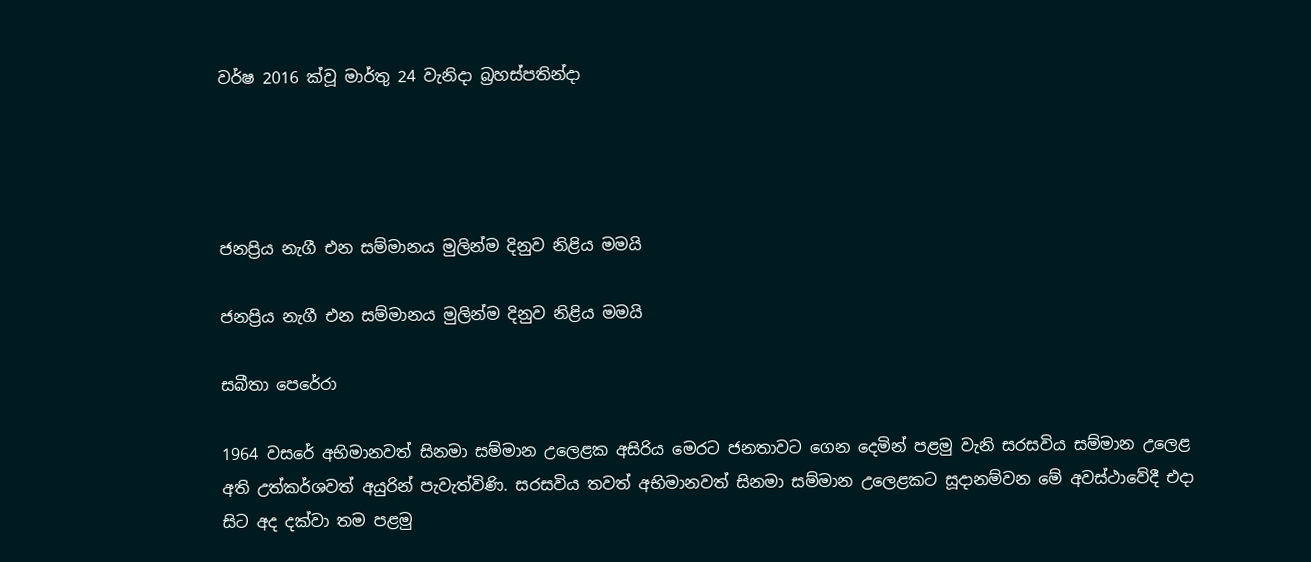වර්ෂ 2016 ක්වූ මාර්තු 24 වැනිදා බ්‍රහස්පතින්දා




ජනප්‍රිය නැගී එන සම්මානය මුලින්ම දිනුව නිළිය මමයි

ජනප්‍රිය නැගී එන සම්මානය මුලින්ම දිනුව නිළිය මමයි

සබීතා පෙරේරා

1964 වසරේ අභිමානවත් සිනමා සම්මාන උලෙළක අසිරිය මෙරට ජනතාවට ගෙන දෙමින් පළමු වැනි සරසවිය සම්මාන උලෙළ අති උත්කර්ශවත් අයුරින් පැවැත්විණි. සරසවිය තවත් අභිමානවත් සිනමා සම්මාන උලෙළකට සූදානම්වන මේ අවස්ථාවේදී එදා සිට අද දක්වා තම පළමු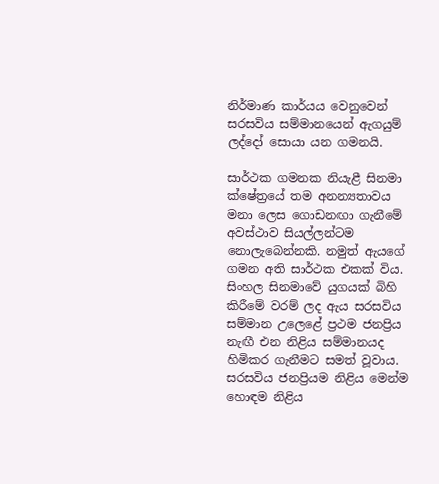නිර්මාණ කාර්යය වෙනුවෙන් සරසවිය සම්මානයෙන් ඇගයුම් ලද්දෝ සොයා යන ගමනයි.

සාර්ථක ගමනක නියැළී සිනමා ක්ෂේත්‍රයේ තම අනන්‍යතාවය මනා ලෙස ගොඩනඟා ගැනීමේ අවස්ථාව සියල්ලන්ටම නොලැබෙන්නකි. නමුත් ඇයගේ ගමන අති සාර්ථක එකක් විය. සිංහල සිනමාවේ යුගයක් බිහි කිරීමේ වරම් ලද ඇය සරසවිය සම්මාන උලෙළේ ප්‍රථම ජනප්‍රිය නැඟී එන නිළිය සම්මානයද හිමිකර ගැනීමට සමත් වූවාය. සරසවිය ජනප්‍රියම නිළිය මෙන්ම හොඳම නිළිය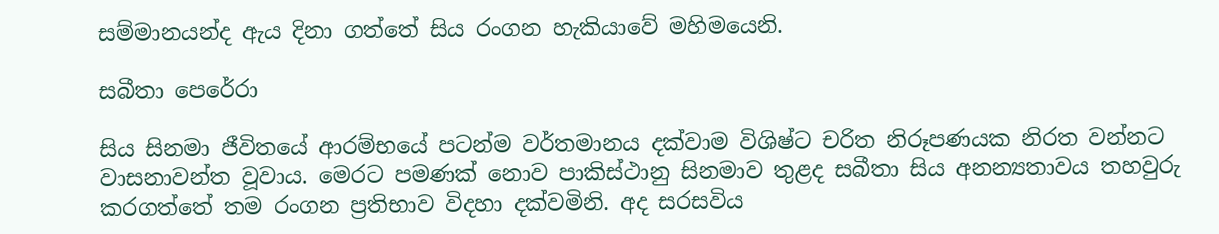සම්මානයන්ද ඇය දිනා ගත්තේ සිය රංගන හැකියාවේ මහිමයෙනි.

සබීතා පෙරේරා

සිය සිනමා ජීවිතයේ ආරම්භයේ පටන්ම වර්තමානය දක්වාම විශිෂ්ට චරිත නිරූපණයක නිරත වන්නට වාසනාවන්ත වූවාය. මෙරට පමණක් නොව පාකිස්ථානු සිනමාව තුළද සබීතා සිය අනන්‍යතාවය තහවුරු කරගත්තේ තම රංගන ප්‍රතිභාව විදහා දක්වමිනි. අද සරසවිය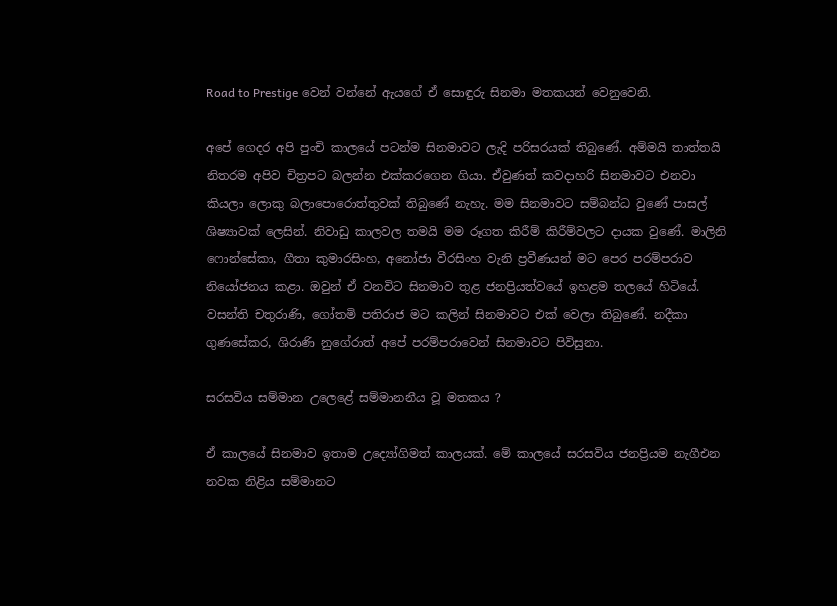Road to Prestige වෙන් වන්නේ ඇයගේ ඒ සොඳුරු සිනමා මතකයන් වෙනුවෙනි.

අපේ ගෙදර අපි පුංචි කාලයේ පටන්ම සිනමාවට ලැදි පරිසරයක් තිබුණේ. අම්මයි තාත්තයි නිතරම අපිව චිත්‍රපට බලන්න එක්කරගෙන ගියා. ඒවුණත් කවදාහරි සිනමාවට එනවා කියලා ලොකු බලාපොරොත්තුවක් තිබුණේ නැහැ. මම සිනමාවට සම්බන්ධ වුණේ පාසල් ශිෂ්‍යාවක් ලෙසින්. නිවාඩු කාලවල තමයි මම රූගත කිරීම් කිරීම්වලට දායක වුණේ. මාලිනි ෆොන්සේකා, ගීතා කුමාරසිංහ, අනෝජා වීරසිංහ වැනි ප්‍රවීණයන් මට පෙර පරම්පරාව නියෝජනය කළා. ඔවුන් ඒ වනවිට සිනමාව තුළ ජනප්‍රියත්වයේ ඉහළම තලයේ හිටියේ. වසන්ති චතුරාණි, ගෝතමි පතිරාජ මට කලින් සිනමාවට එක් වෙලා තිබුණේ. නදීකා ගුණසේකර, ශිරාණි නුගේරාත් අපේ පරම්පරාවෙන් සිනමාවට පිවිසුනා.

සරසවිය සම්මාන උලෙළේ සම්මානනීය වූ මතකය ?

ඒ කාලයේ සිනමාව ඉතාම උද්‍යෝගිමත් කාලයක්. මේ කාලයේ සරසවිය ජනප්‍රියම නැගීඑන නවක නිළිය සම්මානට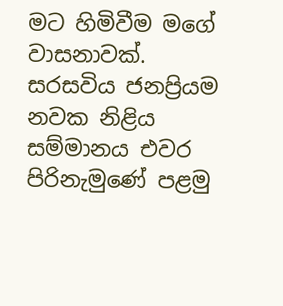මට හිමිවීම මගේ වාසනාවක්. සරසවිය ජනප්‍රියම නවක නිළිය සම්මානය එවර පිරිනැමුණේ පළමු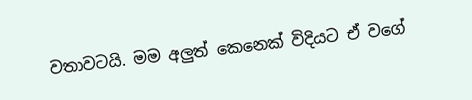වතාවටයි. මම අලුත් කෙනෙක් විදියට ඒ වගේ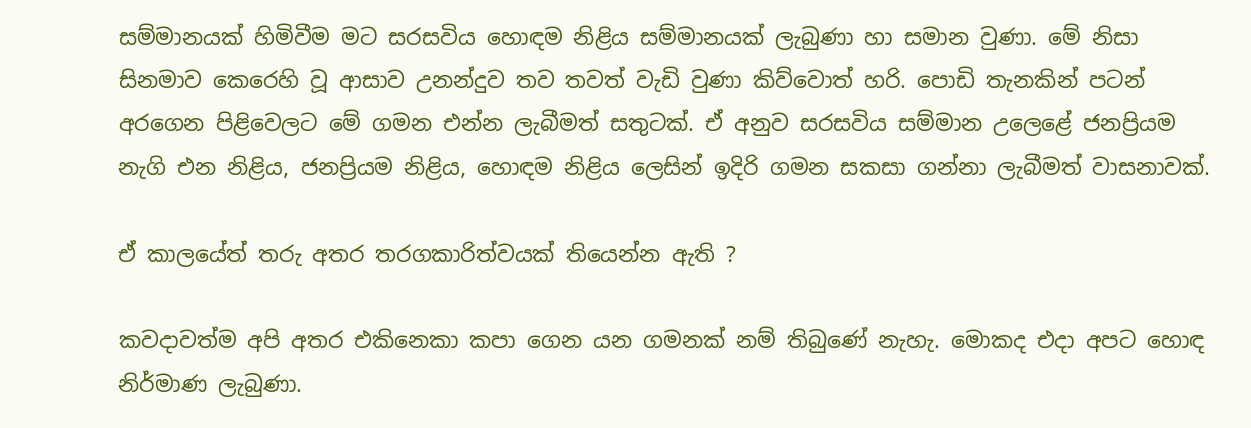සම්මානයක් හිමිවීම මට සරසවිය හොඳම නිළිය සම්මානයක් ලැබුණා හා සමාන වුණා. මේ නිසා සිනමාව කෙරෙහි වූ ආසාව උනන්දුව තව තවත් වැඩි වුණා කිව්වොත් හරි. පොඩි තැනකින් පටන් අරගෙන පිළිවෙලට මේ ගමන එන්න ලැබීමත් සතුටක්. ඒ අනුව සරසවිය සම්මාන උලෙළේ ජනප්‍රියම නැගි එන නිළිය, ජනප්‍රියම නිළිය, හොඳම නිළිය ලෙසින් ඉදිරි ගමන සකසා ගන්නා ලැබීමත් වාසනාවක්.

ඒ කාලයේත් තරු අතර තරගකාරිත්වයක් තියෙන්න ඇති ?

කවදාවත්ම අපි අතර එකිනෙකා කපා ගෙන යන ගමනක් නම් තිබුණේ නැහැ. මොකද එදා අපට හොඳ නිර්මාණ ලැබුණා.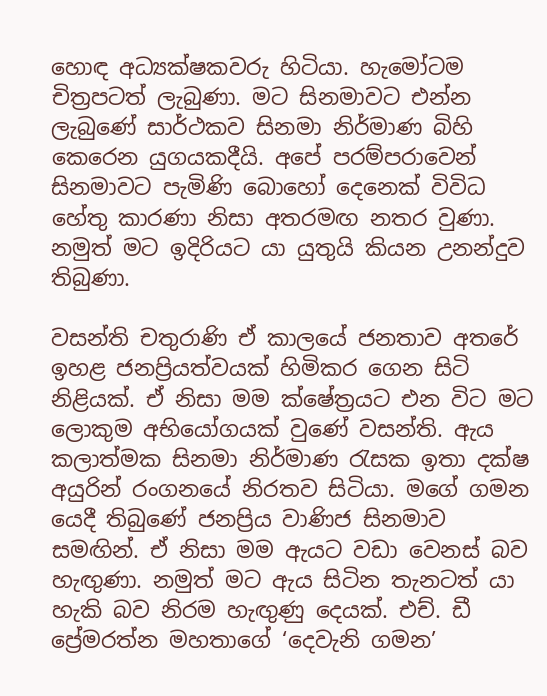හොඳ අධ්‍යක්ෂකවරු හිටියා. හැමෝටම චිත්‍රපටත් ලැබුණා. මට සිනමාවට එන්න ලැබුණේ සාර්ථකව සිනමා නිර්මාණ බිහි කෙරෙන යුගයකදීයි. අපේ පරම්පරාවෙන් සිනමාවට පැමිණි බොහෝ දෙනෙක් විවිධ හේතු කාරණා නිසා අතරමඟ නතර වුණා. නමුත් මට ඉදිරියට යා යුතුයි කියන උනන්දුව තිබුණා.

වසන්ති චතුරාණි ඒ කාලයේ ජනතාව අතරේ ඉහළ ජනප්‍රියත්වයක් හිමිකර ගෙන සිටි නිළියක්. ඒ නිසා මම ක්ෂේත්‍රයට එන විට මට ලොකුම අභියෝගයක් වුණේ වසන්ති. ඇය කලාත්මක සිනමා නිර්මාණ රැසක ඉතා දක්ෂ අයුරින් රංගනයේ නිරතව සිටියා. මගේ ගමන යෙදී තිබුණේ ජනප්‍රිය වාණිජ සිනමාව සමඟින්. ඒ නිසා මම ඇයට වඩා වෙනස් බව හැඟුණා. නමුත් මට ඇය සිටින තැනටත් යා හැකි බව නිරම හැඟුණු දෙයක්. එච්. ඩී ප්‍රේමරත්න මහතාගේ ‘දෙවැනි ගමන’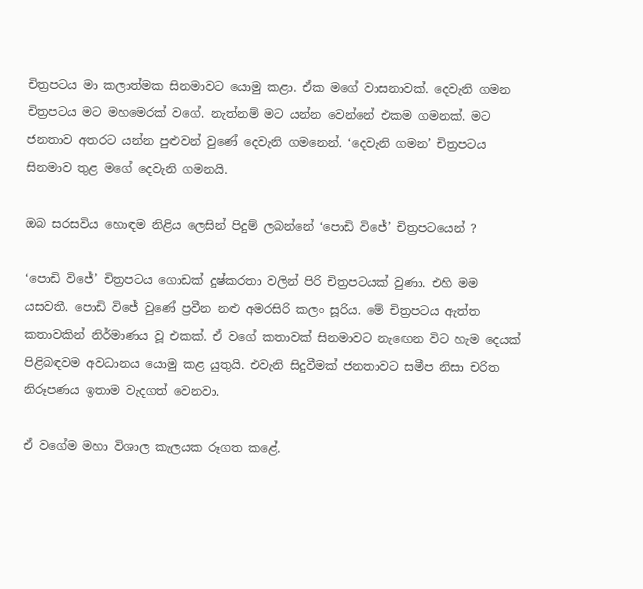චිත්‍රපටය මා කලාත්මක සිනමාවට යොමු කළා. ඒක මගේ වාසනාවක්. දෙවැනි ගමන චිත්‍රපටය මට මහමෙරක් වගේ. නැත්නම් මට යන්න වෙන්නේ එකම ගමනක්. මට ජනතාව අතරට යන්න පුළුවන් වුණේ දෙවැනි ගමනෙන්. ‘දෙවැනි ගමන’ චිත්‍රපටය සිනමාව තුළ මගේ දෙවැනි ගමනයි.

ඔබ සරසවිය හොඳම නිළිය ලෙසින් පිදුම් ලබන්නේ ‘පොඩි විජේ’ චිත්‍රපටයෙන් ?

‘පොඩි විජේ’ චිත්‍රපටය ගොඩක් දුෂ්කරතා වලින් පිරි චිත්‍රපටයක් වුණා. එහි මම යසවතී. පොඩි විජේ වුණේ ප්‍රවීන නළු අමරසිරි කලං සූරිය. මේ චිත්‍රපටය ඇත්ත කතාවකින් නිර්මාණය වූ එකක්. ඒ වගේ කතාවක් සිනමාවට නැඟෙන විට හැම දෙයක් පිළිබඳවම අවධානය යොමු කළ යුතුයි. එවැනි සිදුවීමක් ජනතාවට සමීප නිසා චරිත නිරූපණය ඉතාම වැදගත් වෙනවා.

ඒ වගේම මහා විශාල කැලයක රූගත කළේ.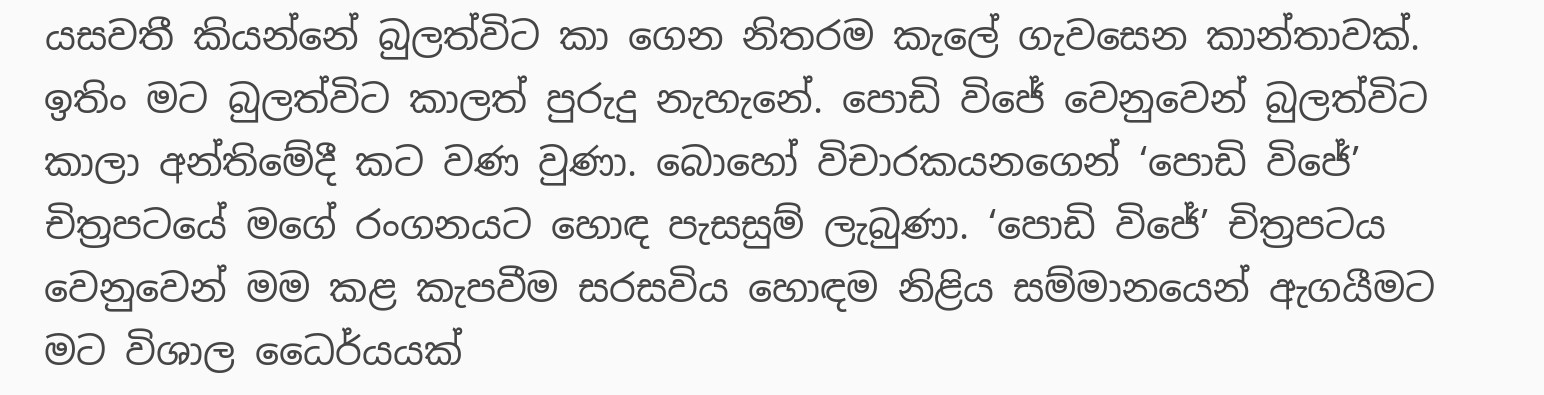යසවතී කියන්නේ බුලත්විට කා ගෙන නිතරම කැලේ ගැවසෙන කාන්තාවක්. ඉතිං මට බුලත්විට කාලත් පුරුදු නැහැනේ. පොඩි විජේ වෙනුවෙන් බුලත්විට කාලා අන්තිමේදී කට වණ වුණා. බොහෝ විචාරකයනගෙන් ‘පොඩි විජේ’ චිත්‍රපටයේ මගේ රංගනයට හොඳ පැසසුම් ලැබුණා. ‘පොඩි විජේ’ චිත්‍රපටය වෙනුවෙන් මම කළ කැපවීම සරසවිය හොඳම නිළිය සම්මානයෙන් ඇගයීමට මට විශාල ධෛර්යයක්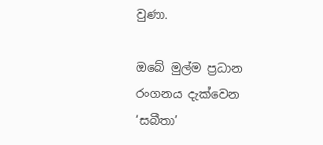වුණා.

ඔබේ මුල්ම ප්‍රධාන රංගනය දැක්වෙන ‘සබීතා’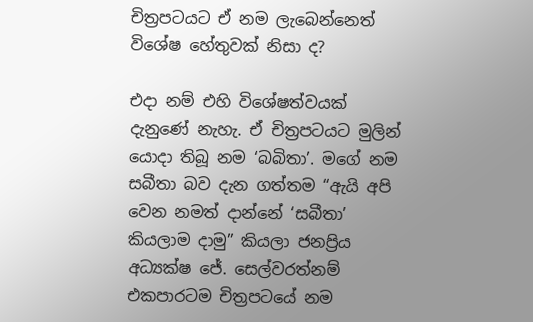චිත්‍රපටයට ඒ නම ලැබෙන්නෙත් විශේෂ හේතුවක් නිසා ද?

එදා නම් එහි විශේෂත්වයක් දැනුණේ නැහැ. ඒ චිත්‍රපටයට මුලින් යොදා තිබූ නම ‘බබිතා’. මගේ නම සබීතා බව දැන ගත්තම “ඇයි අපි වෙන නමත් දාන්නේ ‘සබීතා’ කියලාම දාමු” කියලා ජනප්‍රිය අධ්‍යක්ෂ ජේ. සෙල්වරත්නම් එකපාරටම චිත්‍රපටයේ නම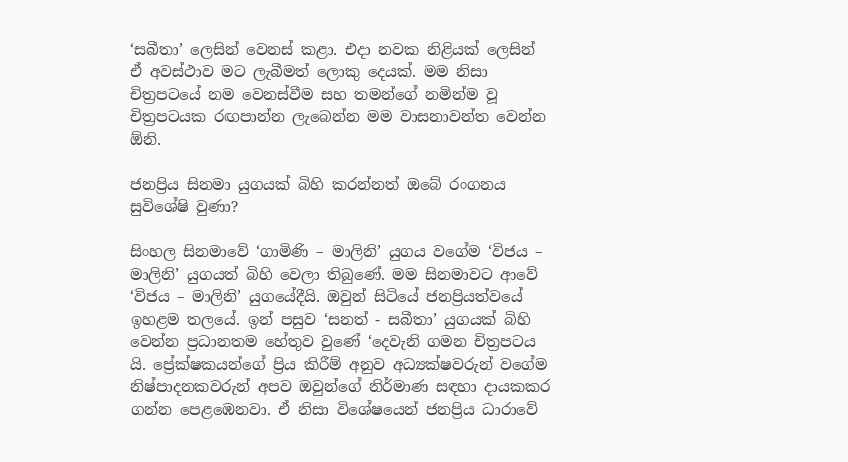‘සබීතා’ ලෙසින් වෙනස් කළා. එදා නවක නිළියක් ලෙසින් ඒ අවස්ථාව මට ලැබීමත් ලොකු දෙයක්. මම නිසා චිත්‍රපටයේ නම වෙනස්වීම සහ තමන්ගේ නමින්ම වූ චිත්‍රපටයක රඟපාන්න ලැබෙන්න මම වාසනාවන්ත වෙන්න ඕනි.

ජනප්‍රිය සිනමා යුගයක් බිහි කරන්නත් ඔබේ රංගනය සුවිශේෂි වුණා?

සිංහල සිනමාවේ ‘ගාමිණි – මාලිනි’ යුගය වගේම ‘විජය – මාලිනි’ යුගයත් බිහි වෙලා තිබුණේ. මම සිනමාවට ආවේ ‘විජය – මාලිනි’ යුගයේදීයි. ඔවුන් සිටියේ ජනප්‍රියත්වයේ ඉහළම තලයේ. ඉන් පසුව ‘සනත් - සබීතා’ යුගයක් බිහි වෙන්න ප්‍රධානතම හේතුව වුණේ ‘දෙවැනි ගමන චිත්‍රපටය යි. ප්‍රේක්ෂකයන්ගේ ප්‍රිය කිරීම් අනුව අධ්‍යක්ෂවරුන් වගේම නිෂ්පාදනකවරුන් අපව ඔවුන්ගේ නිර්මාණ සඳහා දායකකර ගන්න පෙළඹෙනවා. ඒ නිසා විශේෂයෙන් ජනප්‍රිය ධාරාවේ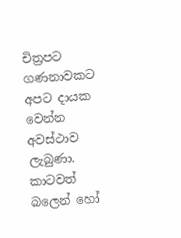චිත්‍රපට ගණනාවකට අපට දායක වෙන්න අවස්ථාව ලැබුණා. කාටවත් බලෙන් හෝ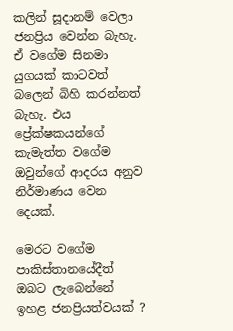කලින් සූදානම් වෙලා ජනප්‍රිය වෙන්න බැහැ. ඒ වගේම සිනමා යුගයක් කාටවත් බලෙන් බිහි කරන්නත් බැහැ. එය ප්‍රේක්ෂකයන්ගේ කැමැත්ත වගේම ඔවුන්ගේ ආදරය අනුව නිර්මාණය වෙන දෙයක්.

මෙරට වගේම පාකිස්තානයේදීත් ඔබට ලැබෙන්නේ ඉහළ ජනප්‍රියත්වයක් ?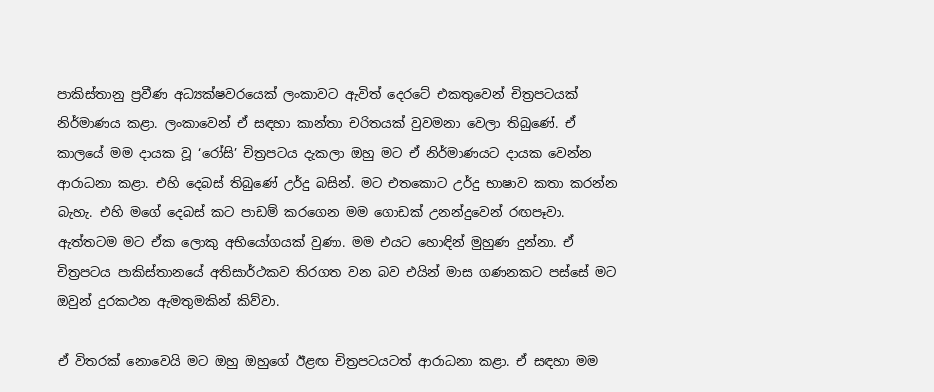පාකිස්තානු ප්‍රවීණ අධ්‍යක්ෂවරයෙක් ලංකාවට ඇවිත් දෙරටේ එකතුවෙන් චිත්‍රපටයක් නිර්මාණය කළා. ලංකාවෙන් ඒ සඳහා කාන්තා චරිතයක් වුවමනා වෙලා තිබුණේ. ඒ කාලයේ මම දායක වූ ‘රෝසි’ චිත්‍රපටය දැකලා ඔහු මට ඒ නිර්මාණයට දායක වෙන්න ආරාධනා කළා. එහි දෙබස් තිබුණේ උර්දු බසින්. මට එතකොට උර්දු භාෂාව කතා කරන්න බැහැ. එහි මගේ දෙබස් කට පාඩම් කරගෙන මම ගොඩක් උනන්දුවෙන් රඟපෑවා. ඇත්තටම මට ඒක ලොකු අභියෝගයක් වුණා. මම එයට හොඳින් මුහුණ දුන්නා. ඒ චිත්‍රපටය පාකිස්තානයේ අතිසාර්ථකව තිරගත වන බව එයින් මාස ගණනකට පස්සේ මට ඔවුන් දුරකථන ඇමතුමකින් කිව්වා.

ඒ විතරක් නොවෙයි මට ඔහු ඔහුගේ ඊළඟ චිත්‍රපටයටත් ආරාධනා කළා. ඒ සඳහා මම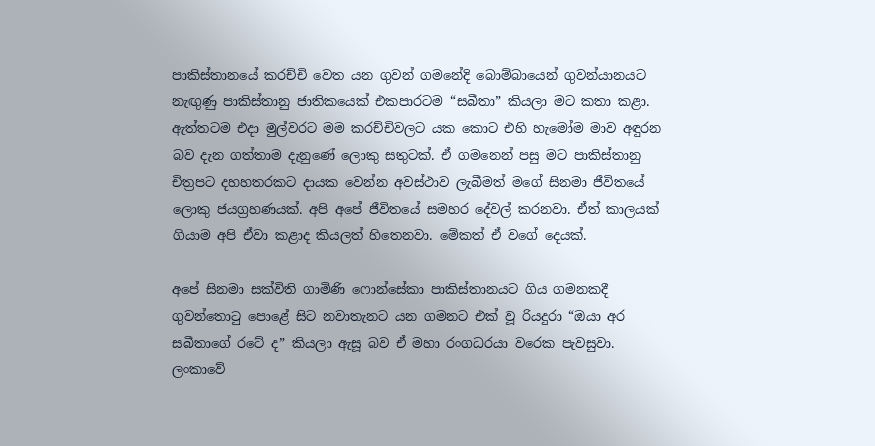පාකිස්තානයේ කරච්චි වෙත යන ගුවන් ගමනේදි බොම්බායෙන් ගුවන්යානයට නැඟුණු පාකිස්තානු ජාතිකයෙක් එකපාරටම “සබීතා” කියලා මට කතා කළා. ඇත්තටම එදා මුල්වරට මම කරච්චිවලට යක කොට එහි හැමෝම මාව අඳුරන බව දැන ගත්තාම දැනුණේ ලොකු සතුටක්. ඒ ගමනෙන් පසු මට පාකිස්තානු චිත්‍රපට දහහතරකට දායක වෙන්න අවස්ථාව ලැබීමත් මගේ සිනමා ජීවිතයේ ලොකු ජයග්‍රහණයක්. අපි අපේ ජීවිතයේ සමහර දේවල් කරනවා. ඒත් කාලයක් ගියාම අපි ඒවා කළාද කියලත් හිතෙනවා. මේකත් ඒ වගේ දෙයක්.

අපේ සිනමා සක්විති ගාමිණි ෆොන්සේකා පාකිස්තානයට ගිය ගමනකදී ගුවන්තොටු පොළේ සිට නවාතැනට යන ගමනට එක් වූ රියදුරා “ඔයා අර සබීතාගේ රටේ ද” කියලා ඇසූ බව ඒ මහා රංගධරයා වරෙක පැවසුවා. ලංකාවේ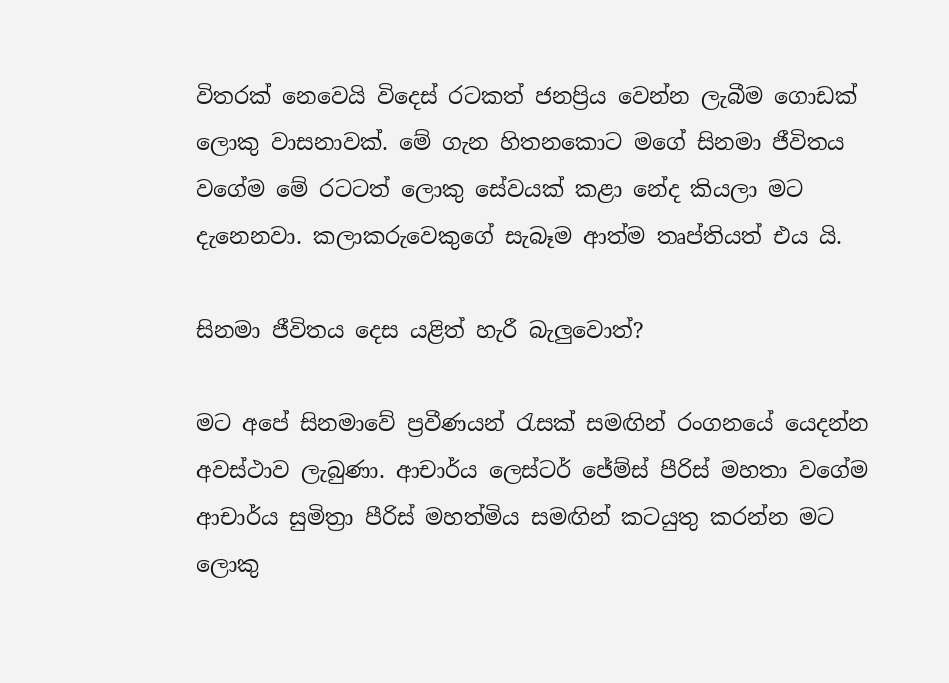විතරක් නෙවෙයි විදෙස් රටකත් ජනප්‍රිය වෙන්න ලැබීම ගොඩක් ලොකු වාසනාවක්. මේ ගැන හිතනකොට මගේ සිනමා ජීවිතය වගේම මේ රටටත් ලොකු සේවයක් කළා නේද කියලා මට දැනෙනවා. කලාකරුවෙකුගේ සැබෑම ආත්ම තෘප්තියත් එය යි.

සිනමා ජීවිතය දෙස යළිත් හැරී බැලුවොත්?

මට අපේ සිනමාවේ ප්‍රවීණයන් රැසක් සමඟින් රංගනයේ යෙදන්න අවස්ථාව ලැබුණා. ආචාර්ය ලෙස්ටර් ජේම්ස් පීරිස් මහතා වගේම ආචාර්ය සුමිත්‍රා පීරිස් මහත්මිය සමඟින් කටයුතු කරන්න මට ලොකු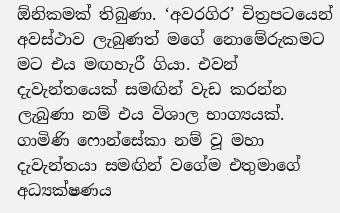ඕනිකමක් තිබුණා. ‘අවරගිර’ චිත්‍රපටයෙන් අවස්ථාව ලැබුණත් මගේ නොමේරුකමට මට එය මඟහැරී ගියා. එවන් දැවැන්තයෙක් සමඟින් වැඩ කරන්න ලැබුණා නම් එය විශාල භාග්‍යයක්. ගාමිණි ෆොන්සේකා නම් වූ මහා දැවැන්තයා සමඟින් වගේම එතුමාගේ අධ්‍යක්ෂණය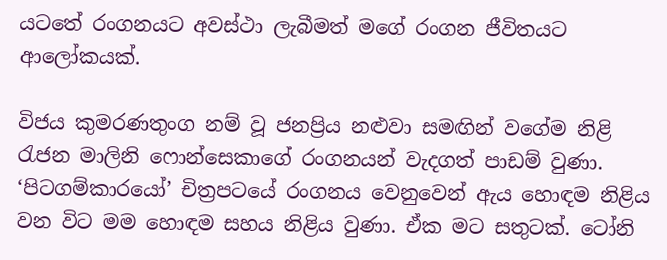යටතේ රංගනයට අවස්ථා ලැබීමත් මගේ රංගන ජීවිතයට ආලෝකයක්.

විජය කුමරණතුංග නම් වූ ජනප්‍රිය නළුවා සමඟින් වගේම නිළි රැජන මාලිනි ෆොන්සෙකාගේ රංගනයන් වැදගත් පාඩම් වුණා. ‘පිටගම්කාරයෝ’ චිත්‍රපටයේ රංගනය වෙනුවෙන් ඇය හොඳම නිළිය වන විට මම හොඳම සහය නිළිය වුණා. ඒක මට සතුටක්. ටෝනි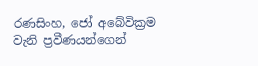රණසිංහ, ජෝ අබේවික්‍රම වැනි ප්‍රවීණයන්ගෙන්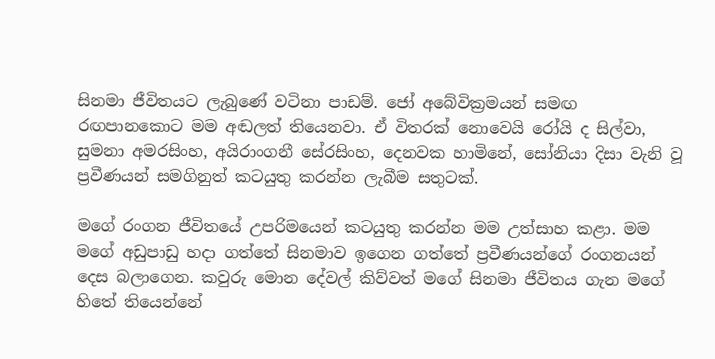සිනමා ජීවිතයට ලැබුණේ වටිනා පාඩම්. ජෝ අබේවික්‍රමයන් සමඟ රඟපානකොට මම අඬලත් තියෙනවා. ඒ විතරක් නොවෙයි රෝයි ද සිල්වා, සුමනා අමරසිංහ, අයිරාංගනී සේරසිංහ, දෙනවක හාමිනේ, සෝනියා දිසා වැනි වූ ප්‍රවීණයන් සමගිනුත් කටයුතු කරන්න ලැබීම සතුටක්.

මගේ රංගන ජීවිතයේ උපරිමයෙන් කටයුතු කරන්න මම උත්සාහ කළා. මම මගේ අඩුපාඩු හදා ගත්තේ සිනමාව ඉගෙන ගත්තේ ප්‍රවීණයන්ගේ රංගනයන් දෙස බලාගෙන. කවුරු මොන දේවල් කිව්වත් මගේ සිනමා ජීවිතය ගැන මගේ හිතේ තියෙන්නේ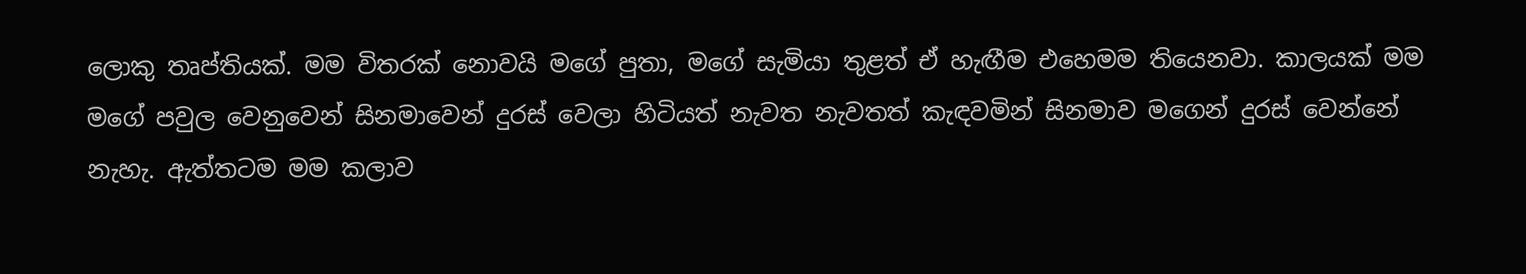ලොකු තෘප්තියක්. මම විතරක් නොවයි මගේ පුතා, මගේ සැමියා තුළත් ඒ හැඟීම එහෙමම තියෙනවා. කාලයක් මම මගේ පවුල වෙනුවෙන් සිනමාවෙන් දුරස් වෙලා හිටියත් නැවත නැවතත් කැඳවමින් සිනමාව මගෙන් දුරස් වෙන්නේ නැහැ. ඇත්තටම මම කලාව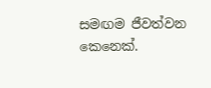සමඟම ජීවත්වන කෙනෙක්.